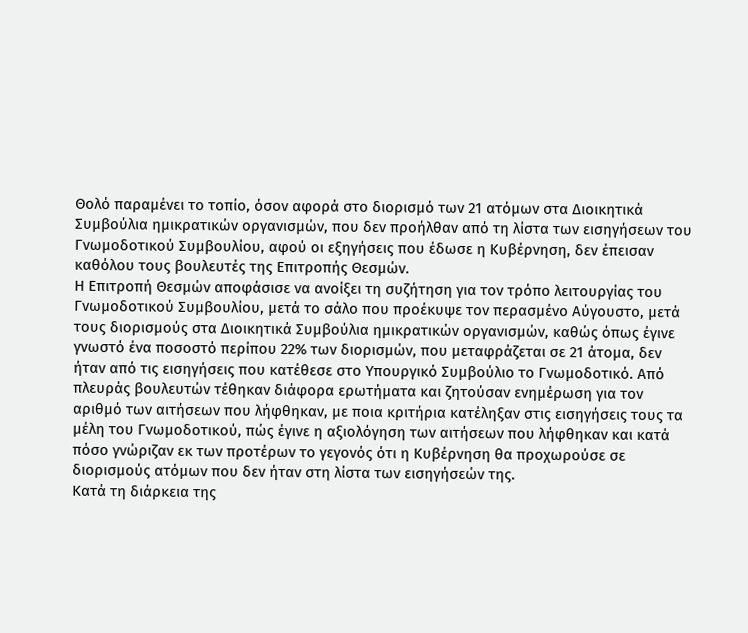Θολό παραμένει το τοπίο, όσον αφορά στο διορισμό των 21 ατόμων στα Διοικητικά Συμβούλια ημικρατικών οργανισμών, που δεν προήλθαν από τη λίστα των εισηγήσεων του Γνωμοδοτικού Συμβουλίου, αφού οι εξηγήσεις που έδωσε η Κυβέρνηση, δεν έπεισαν καθόλου τους βουλευτές της Επιτροπής Θεσμών.
Η Επιτροπή Θεσμών αποφάσισε να ανοίξει τη συζήτηση για τον τρόπο λειτουργίας του Γνωμοδοτικού Συμβουλίου, μετά το σάλο που προέκυψε τον περασμένο Αύγουστο, μετά τους διορισμούς στα Διοικητικά Συμβούλια ημικρατικών οργανισμών, καθώς όπως έγινε γνωστό ένα ποσοστό περίπου 22% των διορισμών, που μεταφράζεται σε 21 άτομα, δεν ήταν από τις εισηγήσεις που κατέθεσε στο Υπουργικό Συμβούλιο το Γνωμοδοτικό. Από πλευράς βουλευτών τέθηκαν διάφορα ερωτήματα και ζητούσαν ενημέρωση για τον αριθμό των αιτήσεων που λήφθηκαν, με ποια κριτήρια κατέληξαν στις εισηγήσεις τους τα μέλη του Γνωμοδοτικού, πώς έγινε η αξιολόγηση των αιτήσεων που λήφθηκαν και κατά πόσο γνώριζαν εκ των προτέρων το γεγονός ότι η Κυβέρνηση θα προχωρούσε σε διορισμούς ατόμων που δεν ήταν στη λίστα των εισηγήσεών της.
Κατά τη διάρκεια της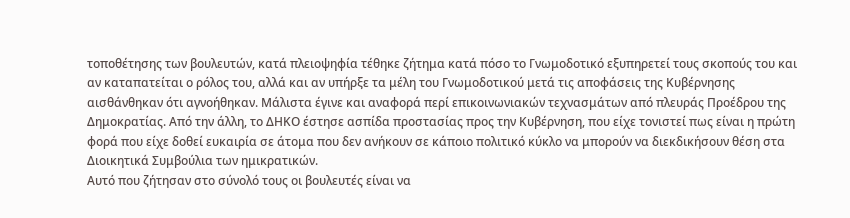τοποθέτησης των βουλευτών, κατά πλειοψηφία τέθηκε ζήτημα κατά πόσο το Γνωμοδοτικό εξυπηρετεί τους σκοπούς του και αν καταπατείται ο ρόλος του, αλλά και αν υπήρξε τα μέλη του Γνωμοδοτικού μετά τις αποφάσεις της Κυβέρνησης αισθάνθηκαν ότι αγνοήθηκαν. Μάλιστα έγινε και αναφορά περί επικοινωνιακών τεχνασμάτων από πλευράς Προέδρου της Δημοκρατίας. Από την άλλη, το ΔΗΚΟ έστησε ασπίδα προστασίας προς την Κυβέρνηση, που είχε τονιστεί πως είναι η πρώτη φορά που είχε δοθεί ευκαιρία σε άτομα που δεν ανήκουν σε κάποιο πολιτικό κύκλο να μπορούν να διεκδικήσουν θέση στα Διοικητικά Συμβούλια των ημικρατικών.
Αυτό που ζήτησαν στο σύνολό τους οι βουλευτές είναι να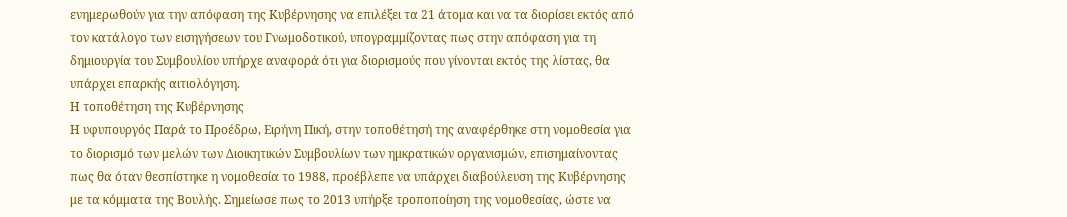ενημερωθούν για την απόφαση της Κυβέρνησης να επιλέξει τα 21 άτομα και να τα διορίσει εκτός από τον κατάλογο των εισηγήσεων του Γνωμοδοτικού, υπογραμμίζοντας πως στην απόφαση για τη δημιουργία του Συμβουλίου υπήρχε αναφορά ότι για διορισμούς που γίνονται εκτός της λίστας, θα υπάρχει επαρκής αιτιολόγηση.
Η τοποθέτηση της Κυβέρνησης
Η υφυπουργός Παρά το Προέδρω, Ειρήνη Πική, στην τοποθέτησή της αναφέρθηκε στη νομοθεσία για το διορισμό των μελών των Διοικητικών Συμβουλίων των ημκρατικών οργανισμών, επισημαίνοντας πως θα όταν θεσπίστηκε η νομοθεσία το 1988, προέβλεπε να υπάρχει διαβούλευση της Κυβέρνησης με τα κόμματα της Βουλής. Σημείωσε πως το 2013 υπήρξε τροποποίηση της νομοθεσίας, ώστε να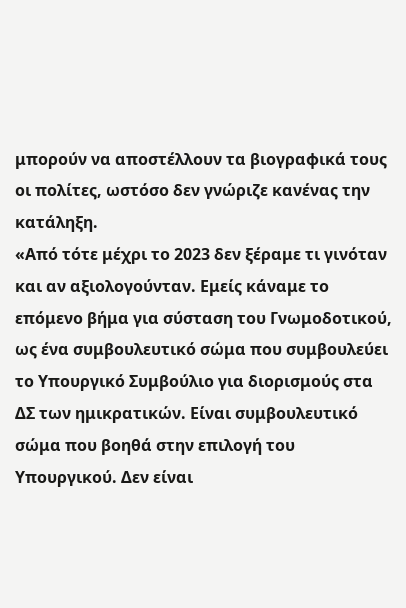μπορούν να αποστέλλουν τα βιογραφικά τους οι πολίτες, ωστόσο δεν γνώριζε κανένας την κατάληξη.
«Από τότε μέχρι το 2023 δεν ξέραμε τι γινόταν και αν αξιολογούνταν. Εμείς κάναμε το επόμενο βήμα για σύσταση του Γνωμοδοτικού, ως ένα συμβουλευτικό σώμα που συμβουλεύει το Υπουργικό Συμβούλιο για διορισμούς στα ΔΣ των ημικρατικών. Είναι συμβουλευτικό σώμα που βοηθά στην επιλογή του Υπουργικού. Δεν είναι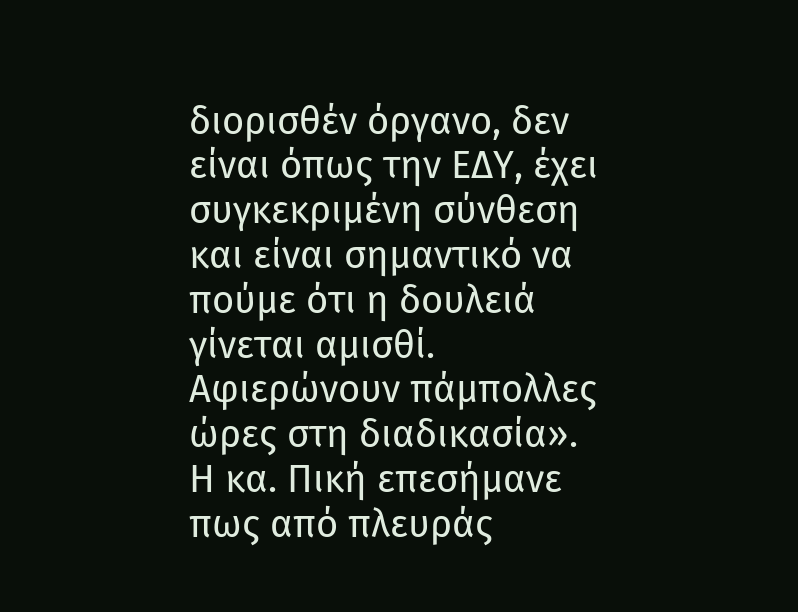διορισθέν όργανο, δεν είναι όπως την ΕΔΥ, έχει συγκεκριμένη σύνθεση και είναι σημαντικό να πούμε ότι η δουλειά γίνεται αμισθί. Αφιερώνουν πάμπολλες ώρες στη διαδικασία».
Η κα. Πική επεσήμανε πως από πλευράς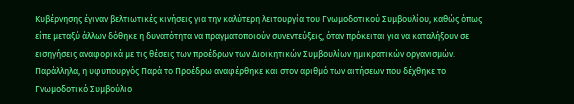Κυβέρνησης έγιναν βελτιωτικές κινήσεις για την καλύτερη λειτουργία του Γνωμοδοτικού Συμβουλίου, καθώς όπως είπε μεταξύ άλλων δόθηκε η δυνατότητα να πραγματοποιούν συνεντεύξεις, όταν πρόκειται για να καταλήξουν σε εισηγήσεις αναφορικά με τις θέσεις των προέδρων των Διοικητικών Συμβουλίων ημικρατικών οργανισμών. Παράλληλα, η υφυπουργός Παρά το Προέδρω αναφέρθηκε και στον αριθμό των αιτήσεων που δέχθηκε το Γνωμοδοτικό Συμβούλιο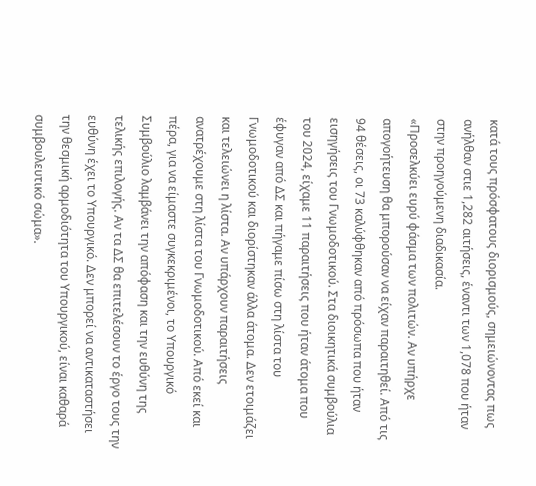κατά τους πρόσφατους διορισμούς, σημειώνοντας πως ανήλθαν στιε 1,282 αιτήσεις, έναντι των 1,078 που ήταν στην προηγούμενη διαδικασία.
«Προσελκύει ευρύ φάσμα των πολιτών. Αν υπήρχε απογοήτευση θα μπορούσαν να είχαν παραιτηθεί. Από τις 94 θέσεις, οι 73 καλύφθηκαν από πρόσωπα που ήταν εισηγήσεις του Γνωμοδοτικού. Στα διοικητικά συμβούλια του 2024, είχαμε 11 παραιτήσεις που ήταν άτομα που έφυγαν από ΔΣ και πήγαμε πίσω στη λίστα του Γνωμοδοτικού και διορίστηκαν άλλα άτομα. Δεν ετοιμάζει και τελειώνει η λίστα. Αν υπάρχουν παραιτήσεις ανατρέχουμε στη λίστα του Γνωμοδοτικού. Από εκεί και πέρα, για να είμαστε συγκεκριμένοι, το Υπουργικό Συμβούλιο λαμβάνει την απόφαση και την ευθύνη της τελικής επιλογής. Αν τα ΔΣ θα επιτελέσουν το έργο τους την ευθύνη έχει το Υπουργικό. Δεν μπορεί να αντικαταστήσει την θεσμική αρμοδιότητα του Υπουργικού, είναι καθαρά συμβουλευτικό σώμα».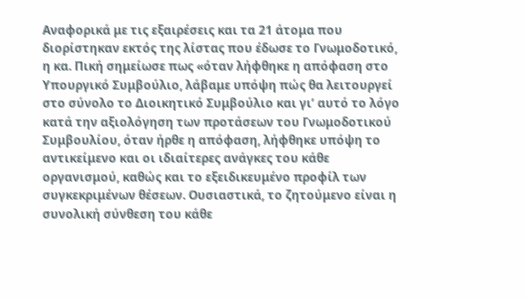Αναφορικά με τις εξαιρέσεις και τα 21 άτομα που διορίστηκαν εκτός της λίστας που έδωσε το Γνωμοδοτικό, η κα. Πική σημείωσε πως «όταν λήφθηκε η απόφαση στο Υπουργικό Συμβούλιο, λάβαμε υπόψη πώς θα λειτουργεί στο σύνολο το Διοικητικό Συμβούλιο και γι’ αυτό το λόγο κατά την αξιολόγηση των προτάσεων του Γνωμοδοτικού Συμβουλίου, όταν ήρθε η απόφαση, λήφθηκε υπόψη το αντικείμενο και οι ιδιαίτερες ανάγκες του κάθε οργανισμού, καθώς και το εξειδικευμένο προφίλ των συγκεκριμένων θέσεων. Ουσιαστικά, το ζητούμενο είναι η συνολική σύνθεση του κάθε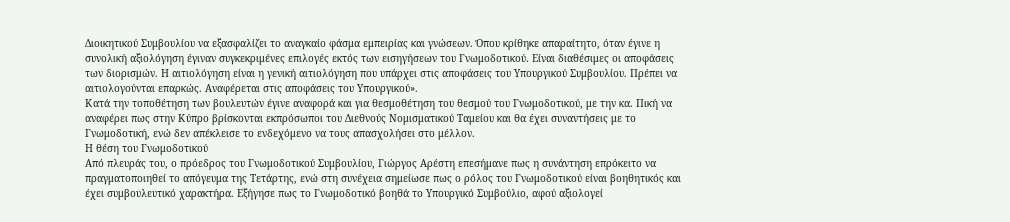Διοικητικού Συμβουλίου να εξασφαλίζει το αναγκαίο φάσμα εμπειρίας και γνώσεων. Όπου κρίθηκε απαραίτητο, όταν έγινε η συνολική αξιολόγηση έγιναν συγκεκριμένες επιλογές εκτός των εισηγήσεων του Γνωμοδοτικού. Είναι διαθέσιμες οι αποφάσεις των διορισμών. Η αιτιολόγηση είναι η γενική αιτιολόγηση που υπάρχει στις αποφάσεις του Υπουργικού Συμβουλίου. Πρέπει να αιτιολογούνται επαρκώς. Αναφέρεται στις αποφάσεις του Υπουργικού».
Κατά την τοποθέτηση των βουλευτών έγινε αναφορά και για θεσμοθέτηση του θεσμού του Γνωμοδοτικού, με την κα. Πική να αναφέρει πως στην Κύπρο βρίσκονται εκπρόσωποι του Διεθνούς Νομισματικού Ταμείου και θα έχει συναντήσεις με το Γνωμοδοτική, ενώ δεν απέκλεισε το ενδεχόμενο να τους απασχολήσει στο μέλλον.
Η θέση του Γνωμοδοτικού
Από πλευράς του, ο πρόεδρος του Γνωμοδοτικού Συμβουλίου, Γιώργος Αρέστη επεσήμανε πως η συνάντηση επρόκειτο να πραγματοποιηθεί το απόγευμα της Τετάρτης, ενώ στη συνέχεια σημείωσε πως ο ρόλος του Γνωμοδοτικού είναι βοηθητικός και έχει συμβουλευτικό χαρακτήρα. Εξήγησε πως το Γνωμοδοτικό βοηθά το Υπουργικό Συμβούλιο, αφού αξιολογεί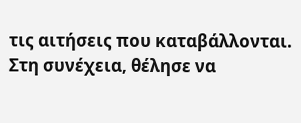τις αιτήσεις που καταβάλλονται.
Στη συνέχεια, θέλησε να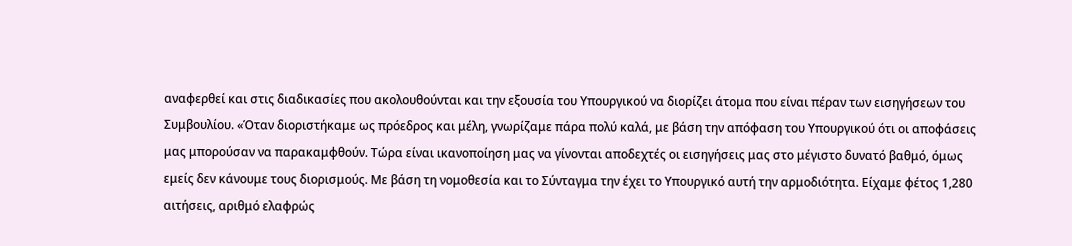αναφερθεί και στις διαδικασίες που ακολουθούνται και την εξουσία του Υπουργικού να διορίζει άτομα που είναι πέραν των εισηγήσεων του Συμβουλίου. «Όταν διοριστήκαμε ως πρόεδρος και μέλη, γνωρίζαμε πάρα πολύ καλά, με βάση την απόφαση του Υπουργικού ότι οι αποφάσεις μας μπορούσαν να παρακαμφθούν. Τώρα είναι ικανοποίηση μας να γίνονται αποδεχτές οι εισηγήσεις μας στο μέγιστο δυνατό βαθμό, όμως εμείς δεν κάνουμε τους διορισμούς. Με βάση τη νομοθεσία και το Σύνταγμα την έχει το Υπουργικό αυτή την αρμοδιότητα. Είχαμε φέτος 1,280 αιτήσεις, αριθμό ελαφρώς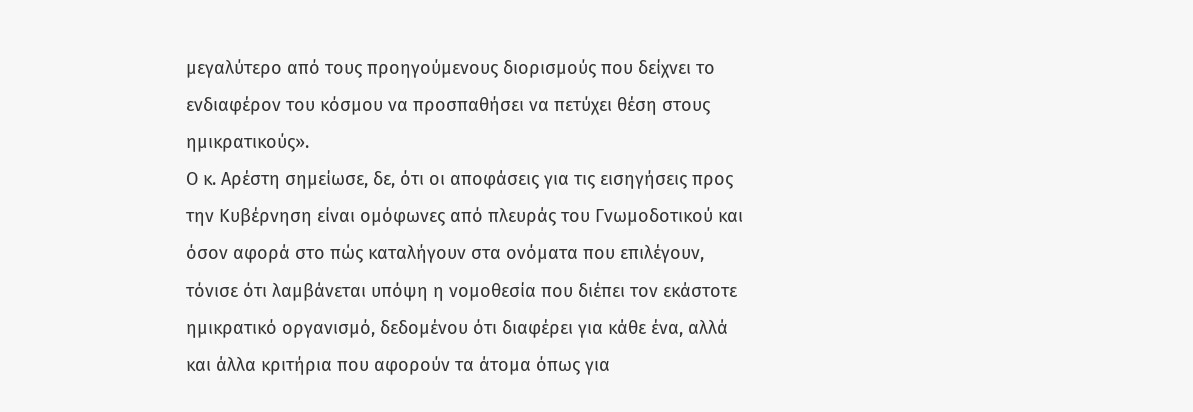μεγαλύτερο από τους προηγούμενους διορισμούς που δείχνει το ενδιαφέρον του κόσμου να προσπαθήσει να πετύχει θέση στους ημικρατικούς».
Ο κ. Αρέστη σημείωσε, δε, ότι οι αποφάσεις για τις εισηγήσεις προς την Κυβέρνηση είναι ομόφωνες από πλευράς του Γνωμοδοτικού και όσον αφορά στο πώς καταλήγουν στα ονόματα που επιλέγουν, τόνισε ότι λαμβάνεται υπόψη η νομοθεσία που διέπει τον εκάστοτε ημικρατικό οργανισμό, δεδομένου ότι διαφέρει για κάθε ένα, αλλά και άλλα κριτήρια που αφορούν τα άτομα όπως για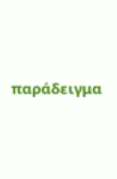παράδειγμα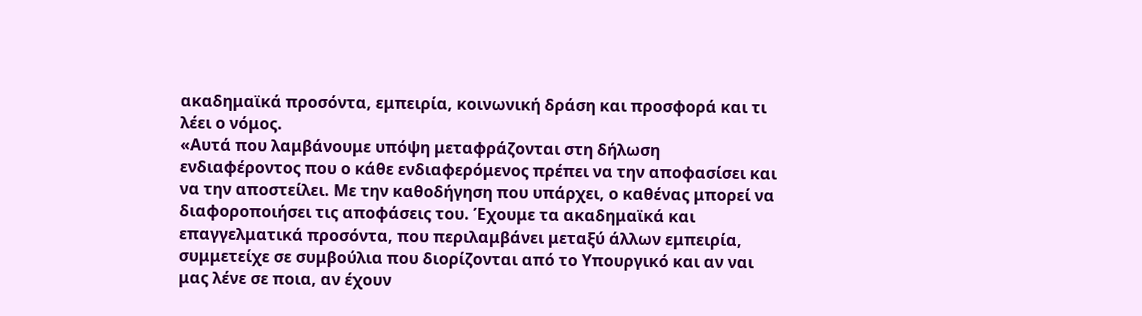ακαδημαϊκά προσόντα, εμπειρία, κοινωνική δράση και προσφορά και τι λέει ο νόμος.
«Αυτά που λαμβάνουμε υπόψη μεταφράζονται στη δήλωση ενδιαφέροντος που ο κάθε ενδιαφερόμενος πρέπει να την αποφασίσει και να την αποστείλει. Με την καθοδήγηση που υπάρχει, ο καθένας μπορεί να διαφοροποιήσει τις αποφάσεις του. Έχουμε τα ακαδημαϊκά και επαγγελματικά προσόντα, που περιλαμβάνει μεταξύ άλλων εμπειρία, συμμετείχε σε συμβούλια που διορίζονται από το Υπουργικό και αν ναι μας λένε σε ποια, αν έχουν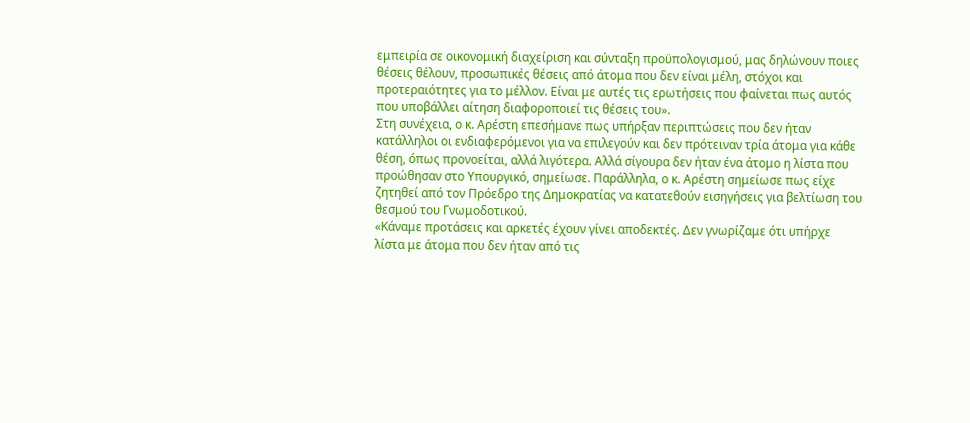εμπειρία σε οικονομική διαχείριση και σύνταξη προϋπολογισμού, μας δηλώνουν ποιες θέσεις θέλουν, προσωπικές θέσεις από άτομα που δεν είναι μέλη, στόχοι και προτεραιότητες για το μέλλον. Είναι με αυτές τις ερωτήσεις που φαίνεται πως αυτός που υποβάλλει αίτηση διαφοροποιεί τις θέσεις του».
Στη συνέχεια, ο κ. Αρέστη επεσήμανε πως υπήρξαν περιπτώσεις που δεν ήταν κατάλληλοι οι ενδιαφερόμενοι για να επιλεγούν και δεν πρότειναν τρία άτομα για κάθε θέση, όπως προνοείται, αλλά λιγότερα. Αλλά σίγουρα δεν ήταν ένα άτομο η λίστα που προώθησαν στο Υπουργικό, σημείωσε. Παράλληλα, ο κ. Αρέστη σημείωσε πως είχε ζητηθεί από τον Πρόεδρο της Δημοκρατίας να κατατεθούν εισηγήσεις για βελτίωση του θεσμού του Γνωμοδοτικού.
«Κάναμε προτάσεις και αρκετές έχουν γίνει αποδεκτές. Δεν γνωρίζαμε ότι υπήρχε λίστα με άτομα που δεν ήταν από τις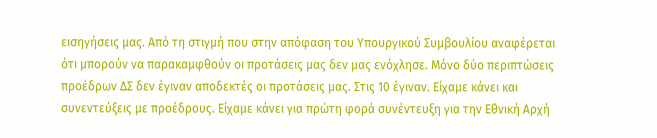εισηγήσεις μας. Από τη στιγμή που στην απόφαση του Υπουργικού Συμβουλίου αναφέρεται ότι μπορούν να παρακαμφθούν οι προτάσεις μας δεν μας ενόχλησε. Μόνο δύο περιπτώσεις προέδρων ΔΣ δεν έγιναν αποδεκτές οι προτάσεις μας. Στις 10 έγιναν. Είχαμε κάνει και συνεντεύξεις με προέδρους. Είχαμε κάνει για πρώτη φορά συνέντευξη για την Εθνική Αρχή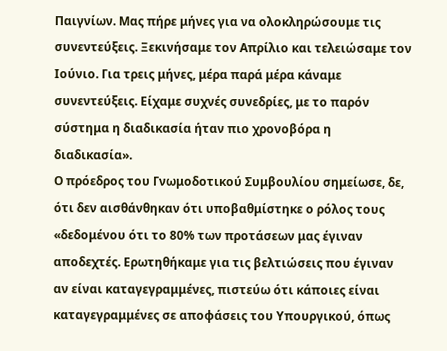Παιγνίων. Μας πήρε μήνες για να ολοκληρώσουμε τις συνεντεύξεις. Ξεκινήσαμε τον Απρίλιο και τελειώσαμε τον Ιούνιο. Για τρεις μήνες, μέρα παρά μέρα κάναμε συνεντεύξεις. Είχαμε συχνές συνεδρίες, με το παρόν σύστημα η διαδικασία ήταν πιο χρονοβόρα η διαδικασία».
Ο πρόεδρος του Γνωμοδοτικού Συμβουλίου σημείωσε, δε, ότι δεν αισθάνθηκαν ότι υποβαθμίστηκε ο ρόλος τους «δεδομένου ότι το 80% των προτάσεων μας έγιναν αποδεχτές. Ερωτηθήκαμε για τις βελτιώσεις που έγιναν αν είναι καταγεγραμμένες, πιστεύω ότι κάποιες είναι καταγεγραμμένες σε αποφάσεις του Υπουργικού, όπως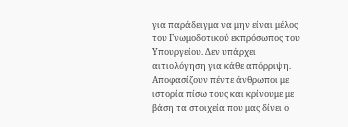για παράδειγμα να μην είναι μέλος του Γνωμοδοτικού εκπρόσωπος του Υπουργείου. Δεν υπάρχει αιτιολόγηση για κάθε απόρριψη. Αποφασίζουν πέντε άνθρωποι με ιστορία πίσω τους και κρίνουμε με βάση τα στοιχεία που μας δίνει ο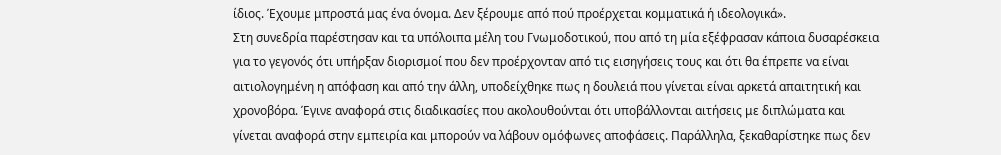ίδιος. Έχουμε μπροστά μας ένα όνομα. Δεν ξέρουμε από πού προέρχεται κομματικά ή ιδεολογικά».
Στη συνεδρία παρέστησαν και τα υπόλοιπα μέλη του Γνωμοδοτικού, που από τη μία εξέφρασαν κάποια δυσαρέσκεια για το γεγονός ότι υπήρξαν διορισμοί που δεν προέρχονταν από τις εισηγήσεις τους και ότι θα έπρεπε να είναι αιτιολογημένη η απόφαση και από την άλλη, υποδείχθηκε πως η δουλειά που γίνεται είναι αρκετά απαιτητική και χρονοβόρα. Έγινε αναφορά στις διαδικασίες που ακολουθούνται ότι υποβάλλονται αιτήσεις με διπλώματα και γίνεται αναφορά στην εμπειρία και μπορούν να λάβουν ομόφωνες αποφάσεις. Παράλληλα, ξεκαθαρίστηκε πως δεν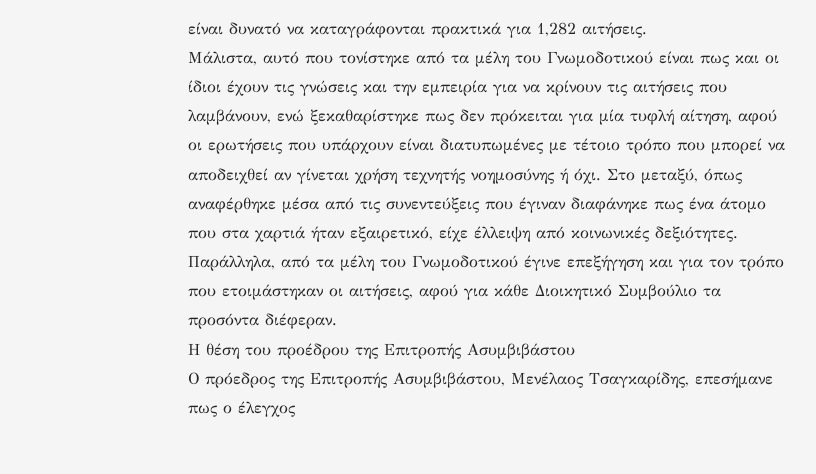είναι δυνατό να καταγράφονται πρακτικά για 1,282 αιτήσεις.
Μάλιστα, αυτό που τονίστηκε από τα μέλη του Γνωμοδοτικού είναι πως και οι ίδιοι έχουν τις γνώσεις και την εμπειρία για να κρίνουν τις αιτήσεις που λαμβάνουν, ενώ ξεκαθαρίστηκε πως δεν πρόκειται για μία τυφλή αίτηση, αφού οι ερωτήσεις που υπάρχουν είναι διατυπωμένες με τέτοιο τρόπο που μπορεί να αποδειχθεί αν γίνεται χρήση τεχνητής νοημοσύνης ή όχι. Στο μεταξύ, όπως αναφέρθηκε μέσα από τις συνεντεύξεις που έγιναν διαφάνηκε πως ένα άτομο που στα χαρτιά ήταν εξαιρετικό, είχε έλλειψη από κοινωνικές δεξιότητες. Παράλληλα, από τα μέλη του Γνωμοδοτικού έγινε επεξήγηση και για τον τρόπο που ετοιμάστηκαν οι αιτήσεις, αφού για κάθε Διοικητικό Συμβούλιο τα προσόντα διέφεραν.
Η θέση του προέδρου της Επιτροπής Ασυμβιβάστου
Ο πρόεδρος της Επιτροπής Ασυμβιβάστου, Μενέλαος Τσαγκαρίδης, επεσήμανε πως ο έλεγχος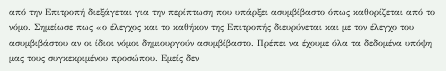από την Επιτροπή διεξάγεται για την περίπτωση που υπάρξει ασυμβίβαστο όπως καθορίζεται από το νόμο. Σημείωσε πως «ο έλεγχος και το καθήκον της Επιτροπής διευρύνεται και με τον έλεγχο του ασυμβιβάστου αν οι ίδιοι νόμοι δημιουργούν ασυμβίβαστο. Πρέπει να έχουμε όλα τα δεδομένα υπόψη μας τους συγκεκριμένου προσώπου. Εμείς δεν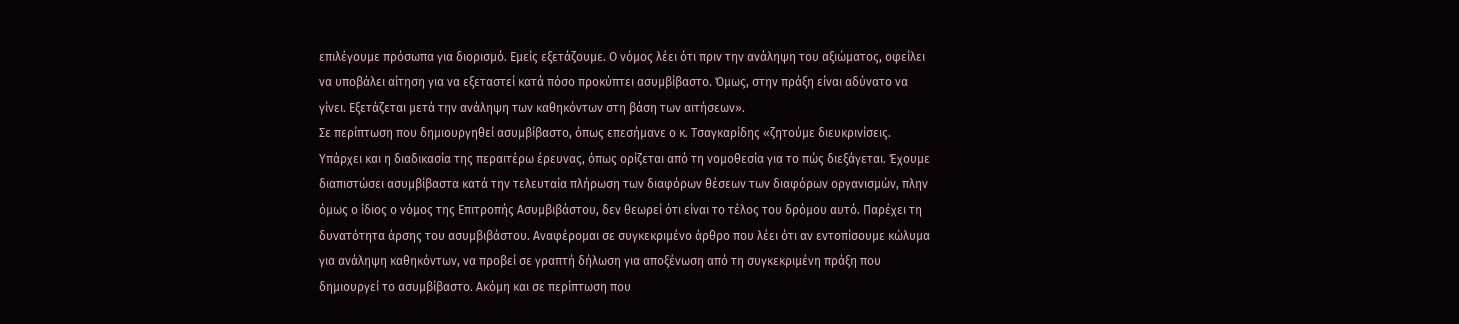επιλέγουμε πρόσωπα για διορισμό. Εμείς εξετάζουμε. Ο νόμος λέει ότι πριν την ανάληψη του αξιώματος, οφείλει να υποβάλει αίτηση για να εξεταστεί κατά πόσο προκύπτει ασυμβίβαστο. Όμως, στην πράξη είναι αδύνατο να γίνει. Εξετάζεται μετά την ανάληψη των καθηκόντων στη βάση των αιτήσεων».
Σε περίπτωση που δημιουργηθεί ασυμβίβαστο, όπως επεσήμανε ο κ. Τσαγκαρίδης «ζητούμε διευκρινίσεις. Υπάρχει και η διαδικασία της περαιτέρω έρευνας, όπως ορίζεται από τη νομοθεσία για το πώς διεξάγεται. Έχουμε διαπιστώσει ασυμβίβαστα κατά την τελευταία πλήρωση των διαφόρων θέσεων των διαφόρων οργανισμών, πλην όμως ο ίδιος ο νόμος της Επιτροπής Ασυμβιβάστου, δεν θεωρεί ότι είναι το τέλος του δρόμου αυτό. Παρέχει τη δυνατότητα άρσης του ασυμβιβάστου. Αναφέρομαι σε συγκεκριμένο άρθρο που λέει ότι αν εντοπίσουμε κώλυμα για ανάληψη καθηκόντων, να προβεί σε γραπτή δήλωση για αποξένωση από τη συγκεκριμένη πράξη που δημιουργεί το ασυμβίβαστο. Ακόμη και σε περίπτωση που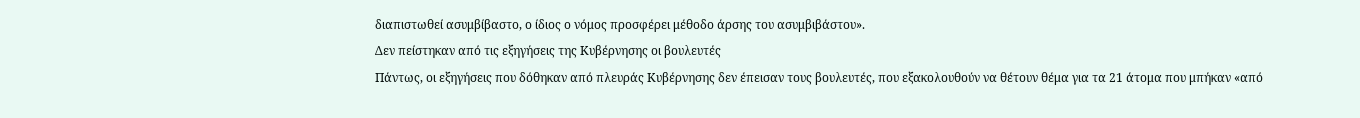διαπιστωθεί ασυμβίβαστο, ο ίδιος ο νόμος προσφέρει μέθοδο άρσης του ασυμβιβάστου».
Δεν πείστηκαν από τις εξηγήσεις της Κυβέρνησης οι βουλευτές
Πάντως, οι εξηγήσεις που δόθηκαν από πλευράς Κυβέρνησης δεν έπεισαν τους βουλευτές, που εξακολουθούν να θέτουν θέμα για τα 21 άτομα που μπήκαν «από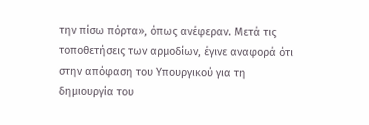την πίσω πόρτα», όπως ανέφεραν. Μετά τις τοποθετήσεις των αρμοδίων, έγινε αναφορά ότι στην απόφαση του Υπουργικού για τη δημιουργία του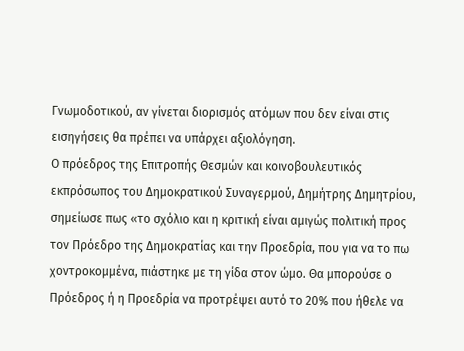Γνωμοδοτικού, αν γίνεται διορισμός ατόμων που δεν είναι στις εισηγήσεις θα πρέπει να υπάρχει αξιολόγηση.
Ο πρόεδρος της Επιτροπής Θεσμών και κοινοβουλευτικός εκπρόσωπος του Δημοκρατικού Συναγερμού, Δημήτρης Δημητρίου, σημείωσε πως «το σχόλιο και η κριτική είναι αμιγώς πολιτική προς τον Πρόεδρο της Δημοκρατίας και την Προεδρία, που για να το πω χοντροκομμένα, πιάστηκε με τη γίδα στον ώμο. Θα μπορούσε ο Πρόεδρος ή η Προεδρία να προτρέψει αυτό το 20% που ήθελε να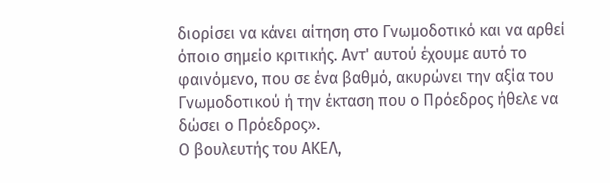διορίσει να κάνει αίτηση στο Γνωμοδοτικό και να αρθεί όποιο σημείο κριτικής. Αντ' αυτού έχουμε αυτό το φαινόμενο, που σε ένα βαθμό, ακυρώνει την αξία του Γνωμοδοτικού ή την έκταση που ο Πρόεδρος ήθελε να δώσει ο Πρόεδρος».
Ο βουλευτής του ΑΚΕΛ,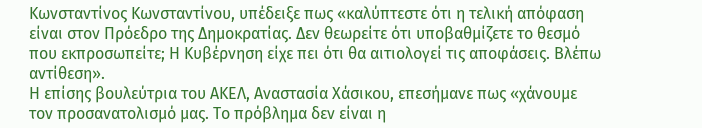Κωνσταντίνος Κωνσταντίνου, υπέδειξε πως «καλύπτεστε ότι η τελική απόφαση είναι στον Πρόεδρο της Δημοκρατίας. Δεν θεωρείτε ότι υποβαθμίζετε το θεσμό που εκπροσωπείτε; Η Κυβέρνηση είχε πει ότι θα αιτιολογεί τις αποφάσεις. Βλέπω αντίθεση».
Η επίσης βουλεύτρια του ΑΚΕΛ, Αναστασία Χάσικου, επεσήμανε πως «χάνουμε τον προσανατολισμό μας. Το πρόβλημα δεν είναι η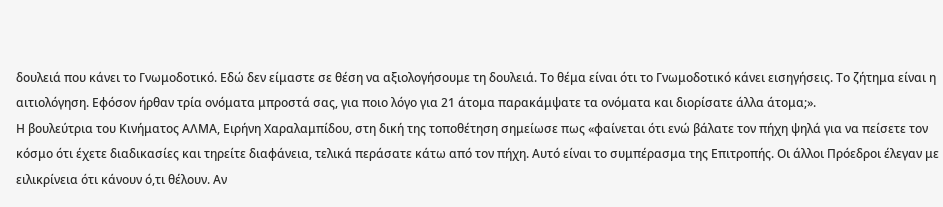δουλειά που κάνει το Γνωμοδοτικό. Εδώ δεν είμαστε σε θέση να αξιολογήσουμε τη δουλειά. Το θέμα είναι ότι το Γνωμοδοτικό κάνει εισηγήσεις. Το ζήτημα είναι η αιτιολόγηση. Εφόσον ήρθαν τρία ονόματα μπροστά σας, για ποιο λόγο για 21 άτομα παρακάμψατε τα ονόματα και διορίσατε άλλα άτομα;».
Η βουλεύτρια του Κινήματος ΑΛΜΑ, Ειρήνη Χαραλαμπίδου, στη δική της τοποθέτηση σημείωσε πως «φαίνεται ότι ενώ βάλατε τον πήχη ψηλά για να πείσετε τον κόσμο ότι έχετε διαδικασίες και τηρείτε διαφάνεια, τελικά περάσατε κάτω από τον πήχη. Αυτό είναι το συμπέρασμα της Επιτροπής. Οι άλλοι Πρόεδροι έλεγαν με ειλικρίνεια ότι κάνουν ό,τι θέλουν. Αν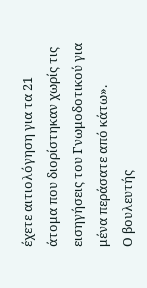έχετε αιτιολόγηση για τα 21 άτομα που διορίστηκαν χωρίς τις εισηγήσεις του Γνωμοδοτικού για μένα περάσατε από κάτω».
Ο βουλευτής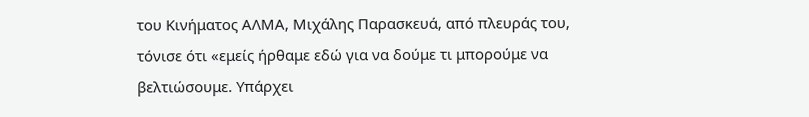του Κινήματος ΑΛΜΑ, Μιχάλης Παρασκευά, από πλευράς του, τόνισε ότι «εμείς ήρθαμε εδώ για να δούμε τι μπορούμε να βελτιώσουμε. Υπάρχει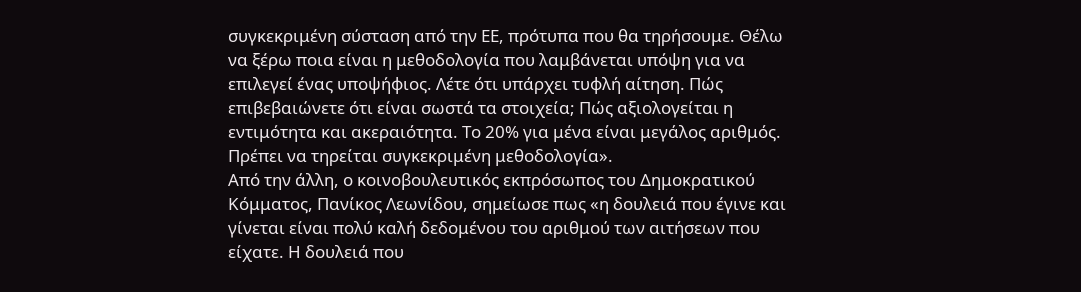συγκεκριμένη σύσταση από την ΕΕ, πρότυπα που θα τηρήσουμε. Θέλω να ξέρω ποια είναι η μεθοδολογία που λαμβάνεται υπόψη για να επιλεγεί ένας υποψήφιος. Λέτε ότι υπάρχει τυφλή αίτηση. Πώς επιβεβαιώνετε ότι είναι σωστά τα στοιχεία; Πώς αξιολογείται η εντιμότητα και ακεραιότητα. Το 20% για μένα είναι μεγάλος αριθμός. Πρέπει να τηρείται συγκεκριμένη μεθοδολογία».
Από την άλλη, ο κοινοβουλευτικός εκπρόσωπος του Δημοκρατικού Κόμματος, Πανίκος Λεωνίδου, σημείωσε πως «η δουλειά που έγινε και γίνεται είναι πολύ καλή δεδομένου του αριθμού των αιτήσεων που είχατε. Η δουλειά που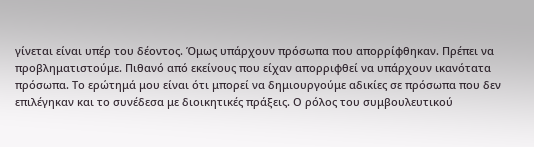γίνεται είναι υπέρ του δέοντος. Όμως υπάρχουν πρόσωπα που απορρίφθηκαν. Πρέπει να προβληματιστούμε. Πιθανό από εκείνους που είχαν απορριφθεί να υπάρχουν ικανότατα πρόσωπα. Το ερώτημά μου είναι ότι μπορεί να δημιουργούμε αδικίες σε πρόσωπα που δεν επιλέγηκαν και το συνέδεσα με διοικητικές πράξεις. Ο ρόλος του συμβουλευτικού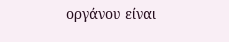οργάνου είναι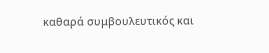καθαρά συμβουλευτικός και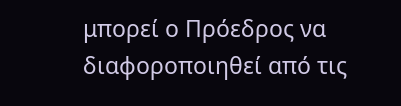μπορεί ο Πρόεδρος να διαφοροποιηθεί από τις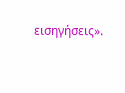εισηγήσεις».